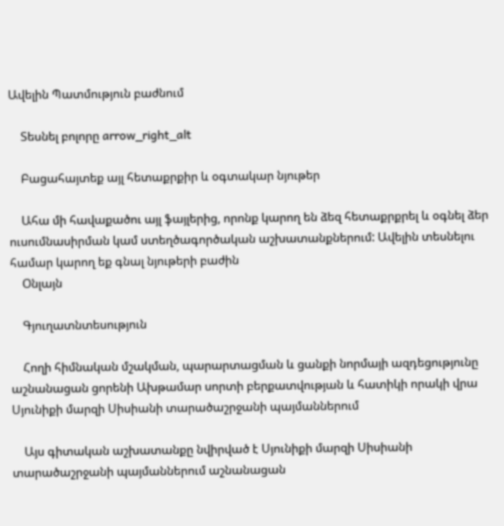Ավելին Պատմություն բաժնում

    Տեսնել բոլորը arrow_right_alt

    Բացահայտեք այլ հետաքրքիր և օգտակար նյութեր

    Ահա մի հավաքածու այլ ֆայլերից, որոնք կարող են ձեզ հետաքրքրել և օգնել ձեր ուսումնասիրման կամ ստեղծագործական աշխատանքներում: Ավելին տեսնելու համար կարող եք գնալ նյութերի բաժին
    Օնլայն

    Գյուղատնտեսություն

    Հողի հիմնական մշակման, պարարտացման և ցանքի նորմայի ազդեցությունը աշնանացան ցորենի Ախթամար սորտի բերքատվության և հատիկի որակի վրա Սյունիքի մարզի Սիսիանի տարածաշրջանի պայմաններում

    Այս գիտական աշխատանքը նվիրված է Սյունիքի մարզի Սիսիանի տարածաշրջանի պայմաններում աշնանացան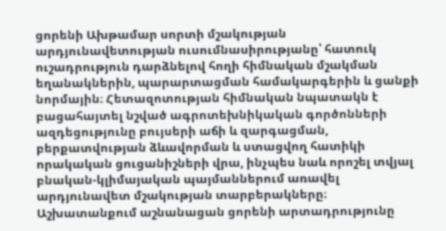ցորենի Ախթամար սորտի մշակության արդյունավետության ուսումնասիրությանը՝ հատուկ ուշադրություն դարձնելով հողի հիմնական մշակման եղանակներին, պարարտացման համակարգերին և ցանքի նորմային։ Հետազոտության հիմնական նպատակն է բացահայտել նշված ագրոտեխնիկական գործոնների ազդեցությունը բույսերի աճի և զարգացման, բերքատվության ձևավորման և ստացվող հատիկի որակական ցուցանիշների վրա, ինչպես նաև որոշել տվյալ բնական-կլիմայական պայմաններում առավել արդյունավետ մշակության տարբերակները։ Աշխատանքում աշնանացան ցորենի արտադրությունը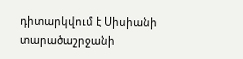դիտարկվում է Սիսիանի տարածաշրջանի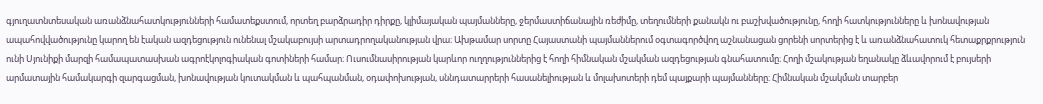գյուղատնտեսական առանձնահատկությունների համատեքստում, որտեղ բարձրադիր դիրքը, կլիմայական պայմանները, ջերմաստիճանային ռեժիմը, տեղումների քանակն ու բաշխվածությունը, հողի հատկությունները և խոնավության ապահովվածությունը կարող են էական ազդեցություն ունենալ մշակաբույսի արտադրողականության վրա։ Ախթամար սորտը Հայաստանի պայմաններում օգտագործվող աշնանացան ցորենի սորտերից է և առանձնահատուկ հետաքրքրություն ունի Սյունիքի մարզի համապատասխան ագրոէկոլոգիական գոտիների համար։ Ուսումնասիրության կարևոր ուղղություններից է հողի հիմնական մշակման ազդեցության գնահատումը։ Հողի մշակության եղանակը ձևավորում է բույսերի արմատային համակարգի զարգացման, խոնավության կուտակման և պահպանման, օդափոխության, սննդատարրերի հասանելիության և մոլախոտերի դեմ պայքարի պայմանները։ Հիմնական մշակման տարբեր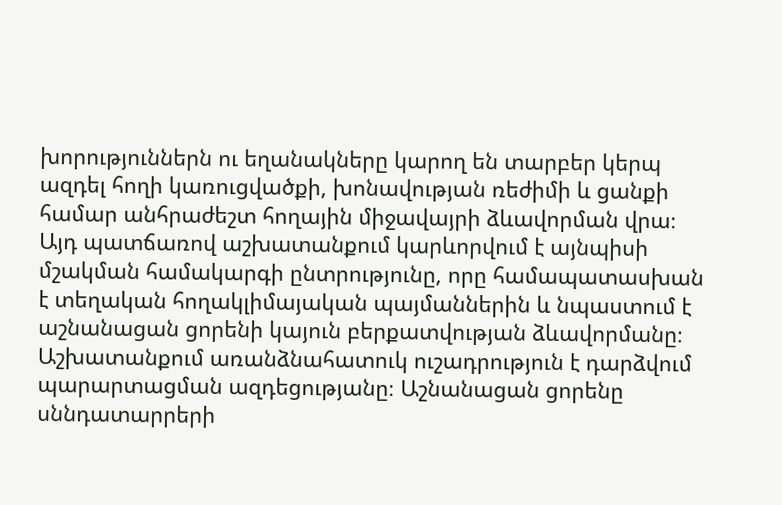խորություններն ու եղանակները կարող են տարբեր կերպ ազդել հողի կառուցվածքի, խոնավության ռեժիմի և ցանքի համար անհրաժեշտ հողային միջավայրի ձևավորման վրա։ Այդ պատճառով աշխատանքում կարևորվում է այնպիսի մշակման համակարգի ընտրությունը, որը համապատասխան է տեղական հողակլիմայական պայմաններին և նպաստում է աշնանացան ցորենի կայուն բերքատվության ձևավորմանը։ Աշխատանքում առանձնահատուկ ուշադրություն է դարձվում պարարտացման ազդեցությանը։ Աշնանացան ցորենը սննդատարրերի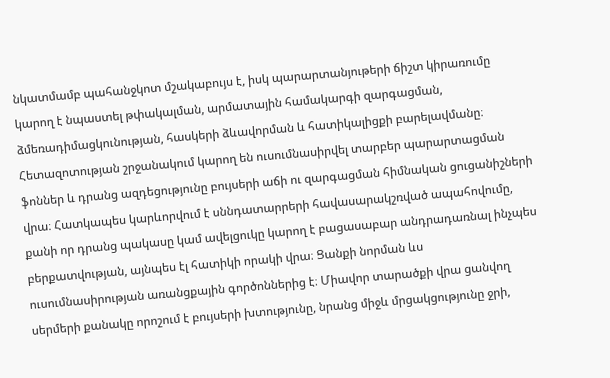նկատմամբ պահանջկոտ մշակաբույս է, իսկ պարարտանյութերի ճիշտ կիրառումը կարող է նպաստել թփակալման, արմատային համակարգի զարգացման, ձմեռադիմացկունության, հասկերի ձևավորման և հատիկալիցքի բարելավմանը։ Հետազոտության շրջանակում կարող են ուսումնասիրվել տարբեր պարարտացման ֆոններ և դրանց ազդեցությունը բույսերի աճի ու զարգացման հիմնական ցուցանիշների վրա։ Հատկապես կարևորվում է սննդատարրերի հավասարակշռված ապահովումը, քանի որ դրանց պակասը կամ ավելցուկը կարող է բացասաբար անդրադառնալ ինչպես բերքատվության, այնպես էլ հատիկի որակի վրա։ Ցանքի նորման ևս ուսումնասիրության առանցքային գործոններից է։ Միավոր տարածքի վրա ցանվող սերմերի քանակը որոշում է բույսերի խտությունը, նրանց միջև մրցակցությունը ջրի,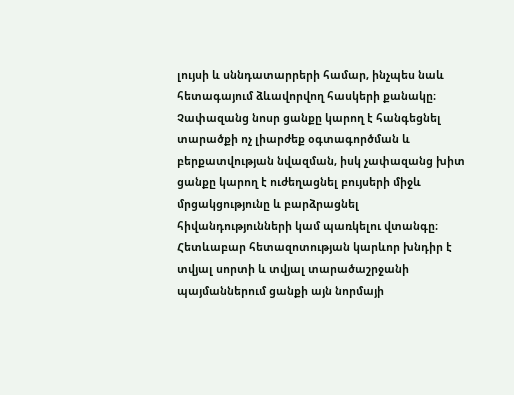լույսի և սննդատարրերի համար, ինչպես նաև հետագայում ձևավորվող հասկերի քանակը։ Չափազանց նոսր ցանքը կարող է հանգեցնել տարածքի ոչ լիարժեք օգտագործման և բերքատվության նվազման, իսկ չափազանց խիտ ցանքը կարող է ուժեղացնել բույսերի միջև մրցակցությունը և բարձրացնել հիվանդությունների կամ պառկելու վտանգը։ Հետևաբար հետազոտության կարևոր խնդիր է տվյալ սորտի և տվյալ տարածաշրջանի պայմաններում ցանքի այն նորմայի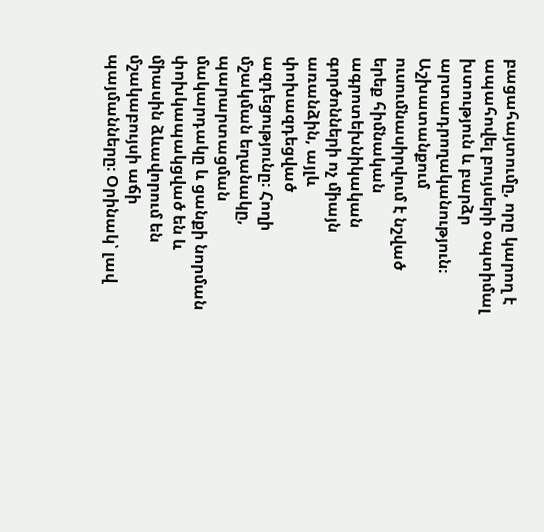բացահայտումը, որը կարող է ապահովել բույսերի օպտիմալ խտություն և բարձր արտադրողականություն։ Աշխատանքում ուսումնասիրվում է նշված երեք հիմնական ագրոտեխնիկական գործոնների ոչ միայն առանձին, այլև փոխազդեցված ազդեցությունը։ Հողի մշակման եղանակը, պարարտացման մակարդակը և ցանքի նորման փոխկապակցված են և միասին ձևավորում են մշակաբույսի աճի պայմանները։ Օրինակ՝ լավ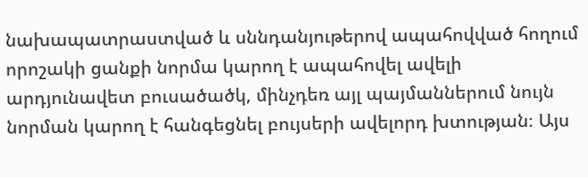նախապատրաստված և սննդանյութերով ապահովված հողում որոշակի ցանքի նորմա կարող է ապահովել ավելի արդյունավետ բուսածածկ, մինչդեռ այլ պայմաններում նույն նորման կարող է հանգեցնել բույսերի ավելորդ խտության։ Այս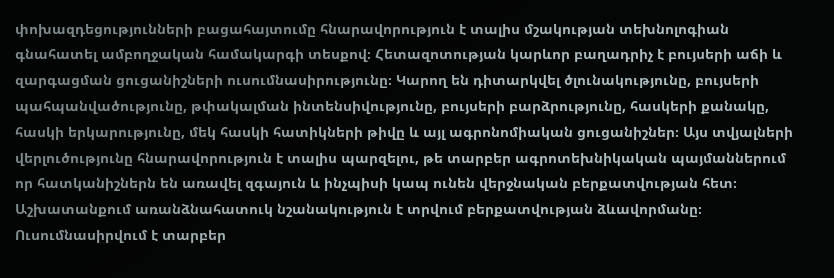փոխազդեցությունների բացահայտումը հնարավորություն է տալիս մշակության տեխնոլոգիան գնահատել ամբողջական համակարգի տեսքով։ Հետազոտության կարևոր բաղադրիչ է բույսերի աճի և զարգացման ցուցանիշների ուսումնասիրությունը։ Կարող են դիտարկվել ծլունակությունը, բույսերի պահպանվածությունը, թփակալման ինտենսիվությունը, բույսերի բարձրությունը, հասկերի քանակը, հասկի երկարությունը, մեկ հասկի հատիկների թիվը և այլ ագրոնոմիական ցուցանիշներ։ Այս տվյալների վերլուծությունը հնարավորություն է տալիս պարզելու, թե տարբեր ագրոտեխնիկական պայմաններում որ հատկանիշներն են առավել զգայուն և ինչպիսի կապ ունեն վերջնական բերքատվության հետ։ Աշխատանքում առանձնահատուկ նշանակություն է տրվում բերքատվության ձևավորմանը։ Ուսումնասիրվում է տարբեր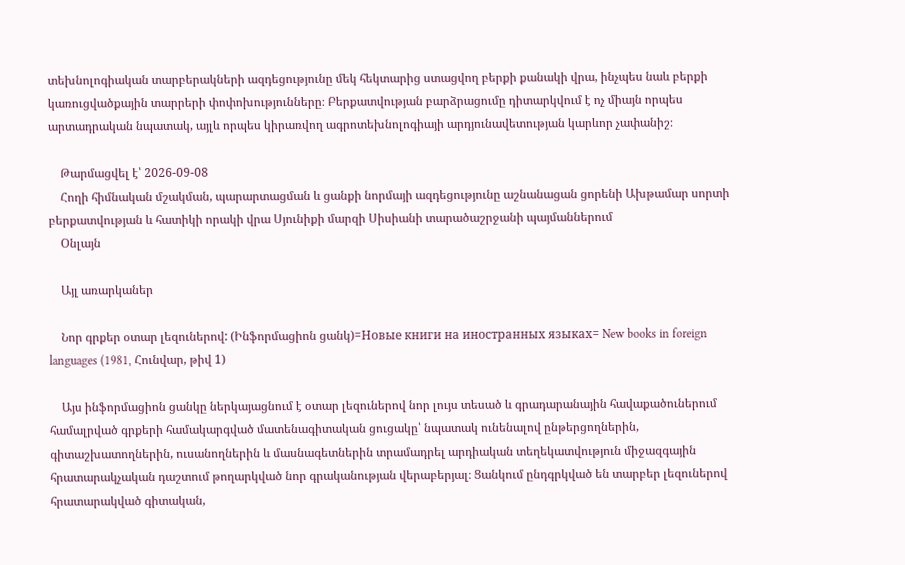տեխնոլոգիական տարբերակների ազդեցությունը մեկ հեկտարից ստացվող բերքի քանակի վրա, ինչպես նաև բերքի կառուցվածքային տարրերի փոփոխությունները։ Բերքատվության բարձրացումը դիտարկվում է ոչ միայն որպես արտադրական նպատակ, այլև որպես կիրառվող ագրոտեխնոլոգիայի արդյունավետության կարևոր չափանիշ։

    Թարմացվել է՝ 2026-09-08
    Հողի հիմնական մշակման, պարարտացման և ցանքի նորմայի ազդեցությունը աշնանացան ցորենի Ախթամար սորտի բերքատվության և հատիկի որակի վրա Սյունիքի մարզի Սիսիանի տարածաշրջանի պայմաններում
    Օնլայն

    Այլ առարկաներ

    Նոր գրքեր օտար լեզուներով: (Ինֆորմացիոն ցանկ)=Новые книги на иностранных языках= New books in foreign languages (1981, Հունվար, թիվ 1)

    Այս ինֆորմացիոն ցանկը ներկայացնում է օտար լեզուներով նոր լույս տեսած և գրադարանային հավաքածուներում համալրված գրքերի համակարգված մատենագիտական ցուցակը՝ նպատակ ունենալով ընթերցողներին, գիտաշխատողներին, ուսանողներին և մասնագետներին տրամադրել արդիական տեղեկատվություն միջազգային հրատարակչական դաշտում թողարկված նոր գրականության վերաբերյալ։ Ցանկում ընդգրկված են տարբեր լեզուներով հրատարակված գիտական,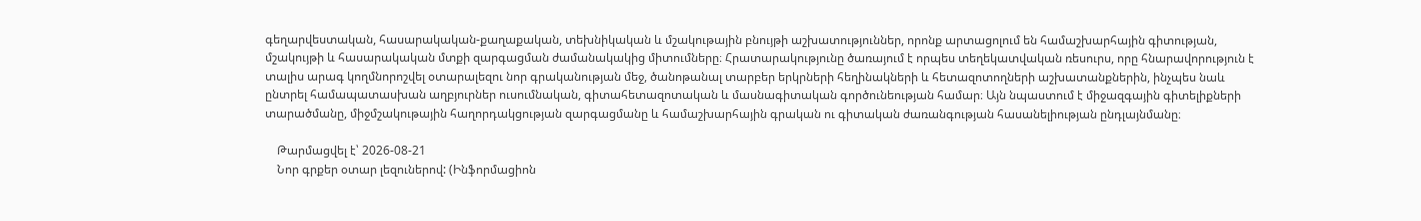գեղարվեստական, հասարակական-քաղաքական, տեխնիկական և մշակութային բնույթի աշխատություններ, որոնք արտացոլում են համաշխարհային գիտության, մշակույթի և հասարակական մտքի զարգացման ժամանակակից միտումները։ Հրատարակությունը ծառայում է որպես տեղեկատվական ռեսուրս, որը հնարավորություն է տալիս արագ կողմնորոշվել օտարալեզու նոր գրականության մեջ, ծանոթանալ տարբեր երկրների հեղինակների և հետազոտողների աշխատանքներին, ինչպես նաև ընտրել համապատասխան աղբյուրներ ուսումնական, գիտահետազոտական և մասնագիտական գործունեության համար։ Այն նպաստում է միջազգային գիտելիքների տարածմանը, միջմշակութային հաղորդակցության զարգացմանը և համաշխարհային գրական ու գիտական ժառանգության հասանելիության ընդլայնմանը։

    Թարմացվել է՝ 2026-08-21
    Նոր գրքեր օտար լեզուներով: (Ինֆորմացիոն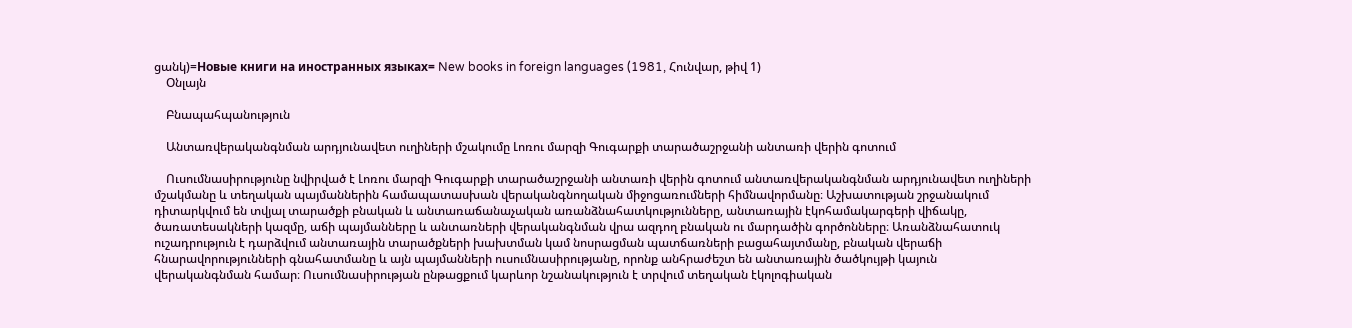ցանկ)=Новые книги на иностранных языках= New books in foreign languages (1981, Հունվար, թիվ 1)
    Օնլայն

    Բնապահպանություն

    Անտառվերականգնման արդյունավետ ուղիների մշակումը Լոռու մարզի Գուգարքի տարածաշրջանի անտառի վերին գոտում

    Ուսումնասիրությունը նվիրված է Լոռու մարզի Գուգարքի տարածաշրջանի անտառի վերին գոտում անտառվերականգնման արդյունավետ ուղիների մշակմանը և տեղական պայմաններին համապատասխան վերականգնողական միջոցառումների հիմնավորմանը։ Աշխատության շրջանակում դիտարկվում են տվյալ տարածքի բնական և անտառաճանաչական առանձնահատկությունները, անտառային էկոհամակարգերի վիճակը, ծառատեսակների կազմը, աճի պայմանները և անտառների վերականգնման վրա ազդող բնական ու մարդածին գործոնները։ Առանձնահատուկ ուշադրություն է դարձվում անտառային տարածքների խախտման կամ նոսրացման պատճառների բացահայտմանը, բնական վերաճի հնարավորությունների գնահատմանը և այն պայմանների ուսումնասիրությանը, որոնք անհրաժեշտ են անտառային ծածկույթի կայուն վերականգնման համար։ Ուսումնասիրության ընթացքում կարևոր նշանակություն է տրվում տեղական էկոլոգիական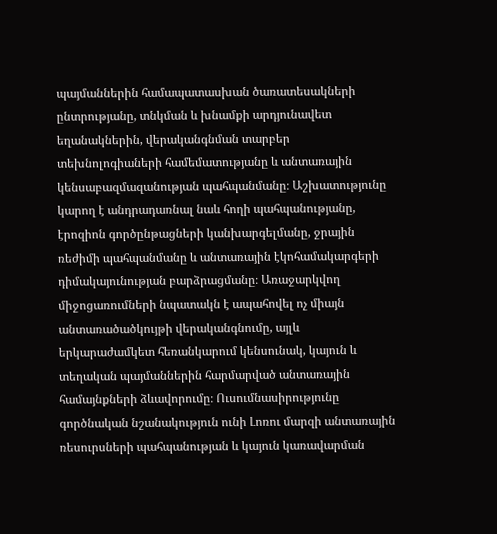պայմաններին համապատասխան ծառատեսակների ընտրությանը, տնկման և խնամքի արդյունավետ եղանակներին, վերականգնման տարբեր տեխնոլոգիաների համեմատությանը և անտառային կենսաբազմազանության պահպանմանը։ Աշխատությունը կարող է անդրադառնալ նաև հողի պահպանությանը, էրոզիոն գործընթացների կանխարգելմանը, ջրային ռեժիմի պահպանմանը և անտառային էկոհամակարգերի դիմակայունության բարձրացմանը։ Առաջարկվող միջոցառումների նպատակն է ապահովել ոչ միայն անտառածածկույթի վերականգնումը, այլև երկարաժամկետ հեռանկարում կենսունակ, կայուն և տեղական պայմաններին հարմարված անտառային համայնքների ձևավորումը։ Ուսումնասիրությունը գործնական նշանակություն ունի Լոռու մարզի անտառային ռեսուրսների պահպանության և կայուն կառավարման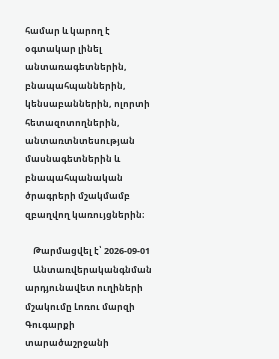համար և կարող է օգտակար լինել անտառագետներին, բնապահպաններին, կենսաբաններին, ոլորտի հետազոտողներին, անտառտնտեսության մասնագետներին և բնապահպանական ծրագրերի մշակմամբ զբաղվող կառույցներին։

    Թարմացվել է՝ 2026-09-01
    Անտառվերականգնման արդյունավետ ուղիների մշակումը Լոռու մարզի Գուգարքի տարածաշրջանի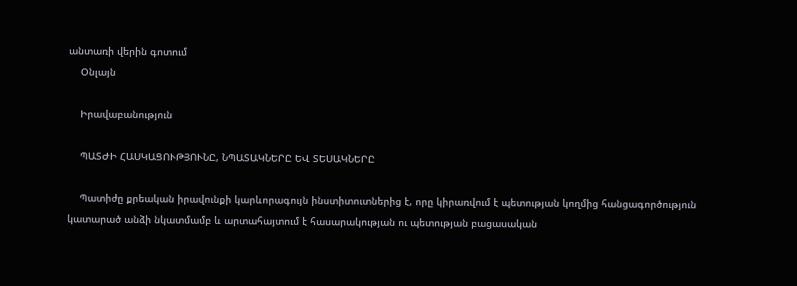անտառի վերին գոտում
    Օնլայն

    Իրավաբանություն

    ՊԱՏԺԻ ՀԱՍԿԱՑՈՒԹՅՈՒՆԸ, ՆՊԱՏԱԿՆԵՐԸ ԵՎ ՏԵՍԱԿՆԵՐԸ

    Պատիժը քրեական իրավունքի կարևորագույն ինստիտուտներից է, որը կիրառվում է պետության կողմից հանցագործություն կատարած անձի նկատմամբ և արտահայտում է հասարակության ու պետության բացասական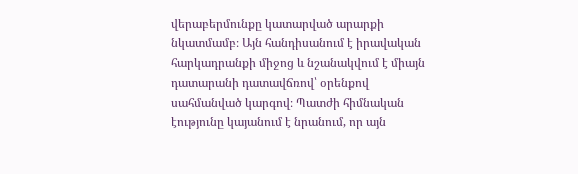վերաբերմունքը կատարված արարքի նկատմամբ։ Այն հանդիսանում է իրավական հարկադրանքի միջոց և նշանակվում է միայն դատարանի դատավճռով՝ օրենքով սահմանված կարգով։ Պատժի հիմնական էությունը կայանում է նրանում, որ այն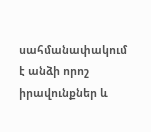սահմանափակում է անձի որոշ իրավունքներ և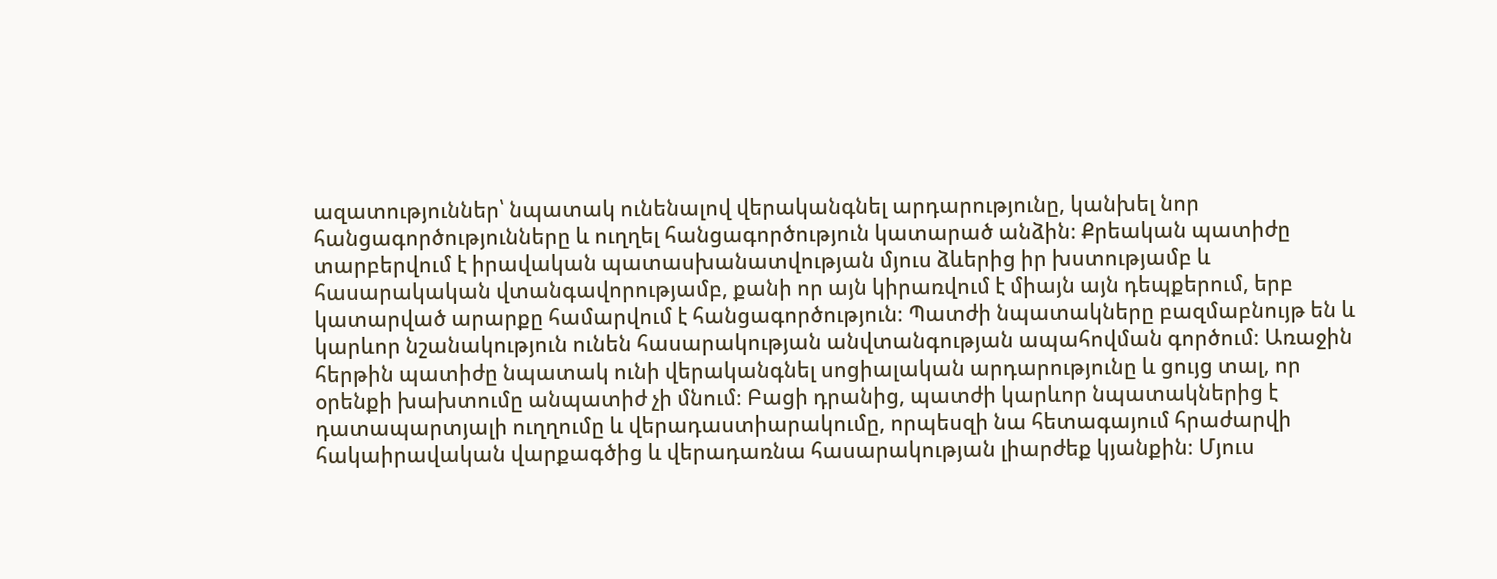ազատություններ՝ նպատակ ունենալով վերականգնել արդարությունը, կանխել նոր հանցագործությունները և ուղղել հանցագործություն կատարած անձին։ Քրեական պատիժը տարբերվում է իրավական պատասխանատվության մյուս ձևերից իր խստությամբ և հասարակական վտանգավորությամբ, քանի որ այն կիրառվում է միայն այն դեպքերում, երբ կատարված արարքը համարվում է հանցագործություն։ Պատժի նպատակները բազմաբնույթ են և կարևոր նշանակություն ունեն հասարակության անվտանգության ապահովման գործում։ Առաջին հերթին պատիժը նպատակ ունի վերականգնել սոցիալական արդարությունը և ցույց տալ, որ օրենքի խախտումը անպատիժ չի մնում։ Բացի դրանից, պատժի կարևոր նպատակներից է դատապարտյալի ուղղումը և վերադաստիարակումը, որպեսզի նա հետագայում հրաժարվի հակաիրավական վարքագծից և վերադառնա հասարակության լիարժեք կյանքին։ Մյուս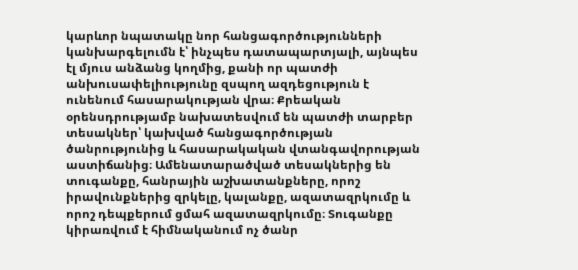կարևոր նպատակը նոր հանցագործությունների կանխարգելումն է՝ ինչպես դատապարտյալի, այնպես էլ մյուս անձանց կողմից, քանի որ պատժի անխուսափելիությունը զսպող ազդեցություն է ունենում հասարակության վրա։ Քրեական օրենսդրությամբ նախատեսվում են պատժի տարբեր տեսակներ՝ կախված հանցագործության ծանրությունից և հասարակական վտանգավորության աստիճանից։ Ամենատարածված տեսակներից են տուգանքը, հանրային աշխատանքները, որոշ իրավունքներից զրկելը, կալանքը, ազատազրկումը և որոշ դեպքերում ցմահ ազատազրկումը։ Տուգանքը կիրառվում է հիմնականում ոչ ծանր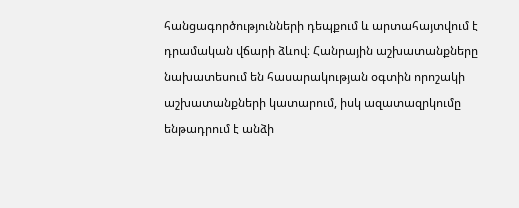հանցագործությունների դեպքում և արտահայտվում է դրամական վճարի ձևով։ Հանրային աշխատանքները նախատեսում են հասարակության օգտին որոշակի աշխատանքների կատարում, իսկ ազատազրկումը ենթադրում է անձի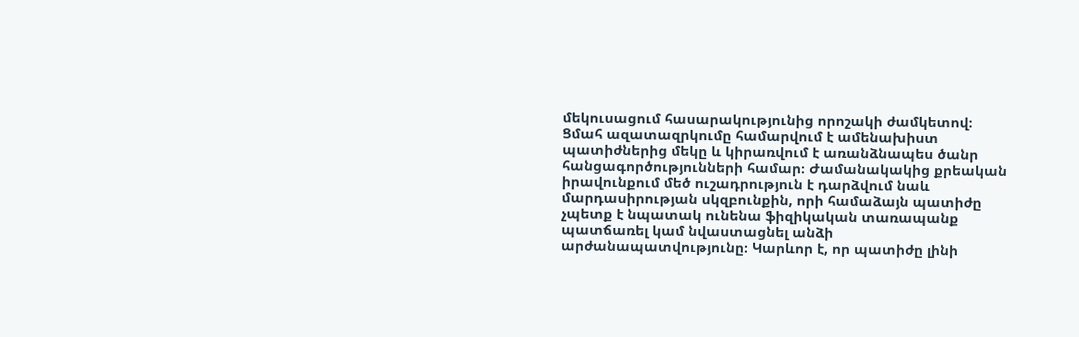մեկուսացում հասարակությունից որոշակի ժամկետով։ Ցմահ ազատազրկումը համարվում է ամենախիստ պատիժներից մեկը և կիրառվում է առանձնապես ծանր հանցագործությունների համար։ Ժամանակակից քրեական իրավունքում մեծ ուշադրություն է դարձվում նաև մարդասիրության սկզբունքին, որի համաձայն պատիժը չպետք է նպատակ ունենա ֆիզիկական տառապանք պատճառել կամ նվաստացնել անձի արժանապատվությունը։ Կարևոր է, որ պատիժը լինի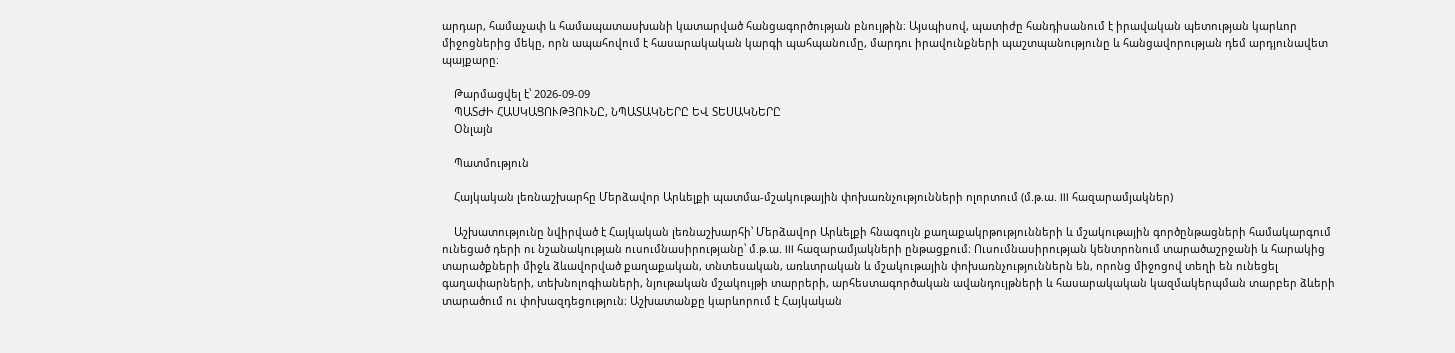արդար, համաչափ և համապատասխանի կատարված հանցագործության բնույթին։ Այսպիսով, պատիժը հանդիսանում է իրավական պետության կարևոր միջոցներից մեկը, որն ապահովում է հասարակական կարգի պահպանումը, մարդու իրավունքների պաշտպանությունը և հանցավորության դեմ արդյունավետ պայքարը։

    Թարմացվել է՝ 2026-09-09
    ՊԱՏԺԻ ՀԱՍԿԱՑՈՒԹՅՈՒՆԸ, ՆՊԱՏԱԿՆԵՐԸ ԵՎ ՏԵՍԱԿՆԵՐԸ
    Օնլայն

    Պատմություն

    Հայկական լեռնաշխարհը Մերձավոր Արևելքի պատմա-մշակութային փոխառնչությունների ոլորտում (մ.թ.ա. III հազարամյակներ)

    Աշխատությունը նվիրված է Հայկական լեռնաշխարհի՝ Մերձավոր Արևելքի հնագույն քաղաքակրթությունների և մշակութային գործընթացների համակարգում ունեցած դերի ու նշանակության ուսումնասիրությանը՝ մ.թ.ա. III հազարամյակների ընթացքում։ Ուսումնասիրության կենտրոնում տարածաշրջանի և հարակից տարածքների միջև ձևավորված քաղաքական, տնտեսական, առևտրական և մշակութային փոխառնչություններն են, որոնց միջոցով տեղի են ունեցել գաղափարների, տեխնոլոգիաների, նյութական մշակույթի տարրերի, արհեստագործական ավանդույթների և հասարակական կազմակերպման տարբեր ձևերի տարածում ու փոխազդեցություն։ Աշխատանքը կարևորում է Հայկական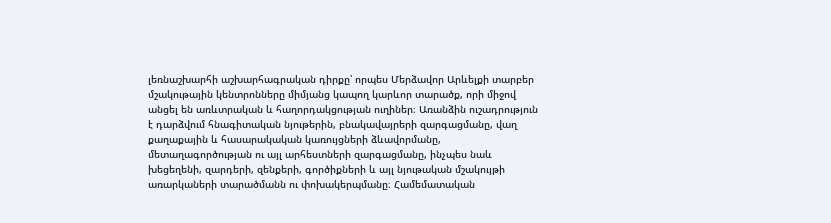լեռնաշխարհի աշխարհագրական դիրքը՝ որպես Մերձավոր Արևելքի տարբեր մշակութային կենտրոնները միմյանց կապող կարևոր տարածք, որի միջով անցել են առևտրական և հաղորդակցության ուղիներ։ Առանձին ուշադրություն է դարձվում հնագիտական նյութերին, բնակավայրերի զարգացմանը, վաղ քաղաքային և հասարակական կառույցների ձևավորմանը, մետաղագործության ու այլ արհեստների զարգացմանը, ինչպես նաև խեցեղենի, զարդերի, զենքերի, գործիքների և այլ նյութական մշակույթի առարկաների տարածմանն ու փոխակերպմանը։ Համեմատական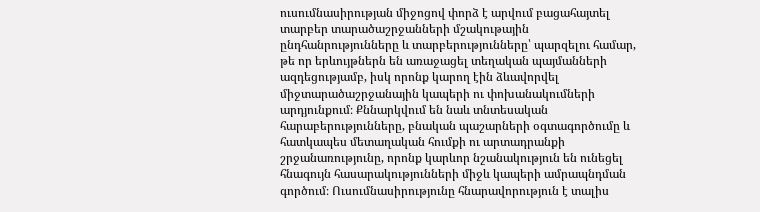ուսումնասիրության միջոցով փորձ է արվում բացահայտել տարբեր տարածաշրջանների մշակութային ընդհանրությունները և տարբերությունները՝ պարզելու համար, թե որ երևույթներն են առաջացել տեղական պայմանների ազդեցությամբ, իսկ որոնք կարող էին ձևավորվել միջտարածաշրջանային կապերի ու փոխանակումների արդյունքում։ Քննարկվում են նաև տնտեսական հարաբերությունները, բնական պաշարների օգտագործումը և հատկապես մետաղական հումքի ու արտադրանքի շրջանառությունը, որոնք կարևոր նշանակություն են ունեցել հնագույն հասարակությունների միջև կապերի ամրապնդման գործում։ Ուսումնասիրությունը հնարավորություն է տալիս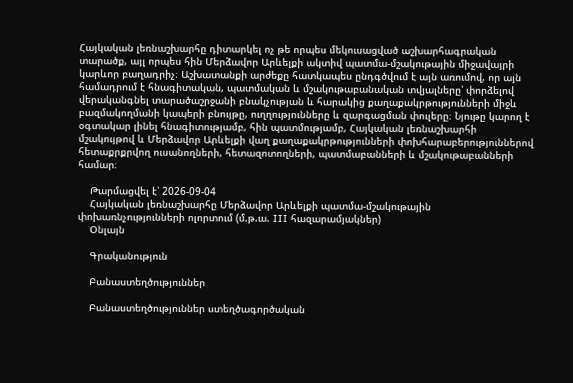Հայկական լեռնաշխարհը դիտարկել ոչ թե որպես մեկուսացված աշխարհագրական տարածք, այլ որպես հին Մերձավոր Արևելքի ակտիվ պատմա-մշակութային միջավայրի կարևոր բաղադրիչ։ Աշխատանքի արժեքը հատկապես ընդգծվում է այն առումով, որ այն համադրում է հնագիտական, պատմական և մշակութաբանական տվյալները՝ փորձելով վերականգնել տարածաշրջանի բնակչության և հարակից քաղաքակրթությունների միջև բազմակողմանի կապերի բնույթը, ուղղությունները և զարգացման փուլերը։ Նյութը կարող է օգտակար լինել հնագիտությամբ, հին պատմությամբ, Հայկական լեռնաշխարհի մշակույթով և Մերձավոր Արևելքի վաղ քաղաքակրթությունների փոխհարաբերություններով հետաքրքրվող ուսանողների, հետազոտողների, պատմաբանների և մշակութաբանների համար։

    Թարմացվել է՝ 2026-09-04
    Հայկական լեռնաշխարհը Մերձավոր Արևելքի պատմա-մշակութային փոխառնչությունների ոլորտում (մ.թ.ա. III հազարամյակներ)
    Օնլայն

    Գրականություն

    Բանաստեղծություններ

    Բանաստեղծություններ ստեղծագործական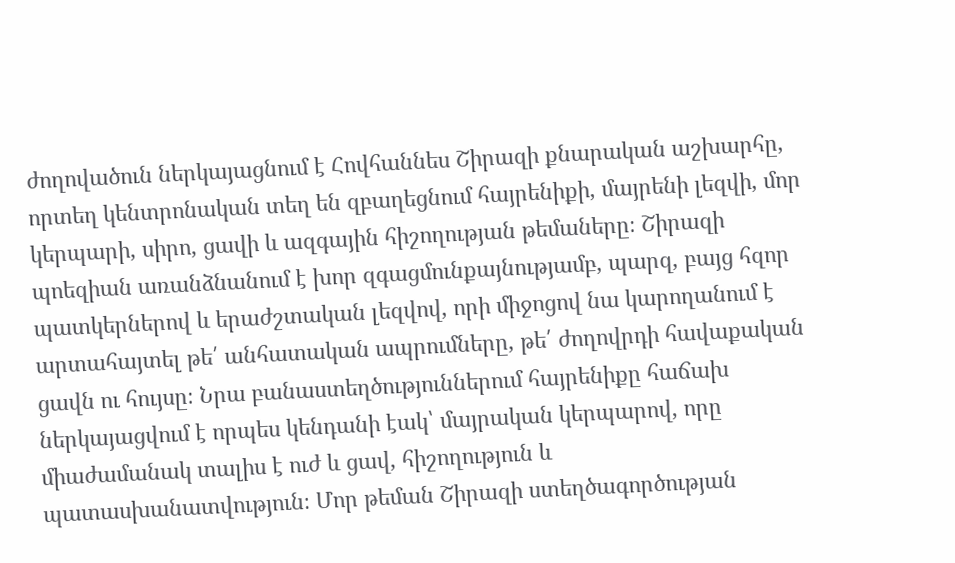ժողովածուն ներկայացնում է Հովհաննես Շիրազի քնարական աշխարհը, որտեղ կենտրոնական տեղ են զբաղեցնում հայրենիքի, մայրենի լեզվի, մոր կերպարի, սիրո, ցավի և ազգային հիշողության թեմաները։ Շիրազի պոեզիան առանձնանում է խոր զգացմունքայնությամբ, պարզ, բայց հզոր պատկերներով և երաժշտական լեզվով, որի միջոցով նա կարողանում է արտահայտել թե՛ անհատական ապրումները, թե՛ ժողովրդի հավաքական ցավն ու հույսը։ Նրա բանաստեղծություններում հայրենիքը հաճախ ներկայացվում է որպես կենդանի էակ՝ մայրական կերպարով, որը միաժամանակ տալիս է ուժ և ցավ, հիշողություն և պատասխանատվություն։ Մոր թեման Շիրազի ստեղծագործության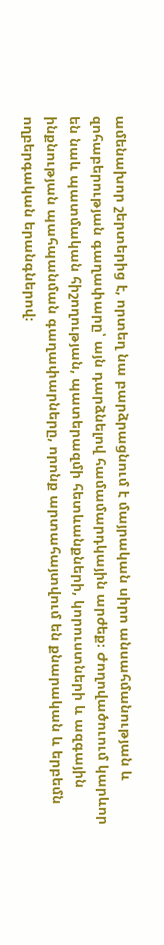ամենախոր շերտերից է, որտեղ նա բարձրացնում է մայրական սիրո անսահմանության և զոհաբերության գաղափարը՝ այն դարձնելով համամարդկային արժեք։ Ժողովածուում կարևոր են նաև պատմական հիշողության, պատերազմի հետևանքների, կորուստների և ազգային ինքնության պահպանման գաղափարները, որոնք արտահայտվում են քնարական և երբեմն ողբերգական երանգներով։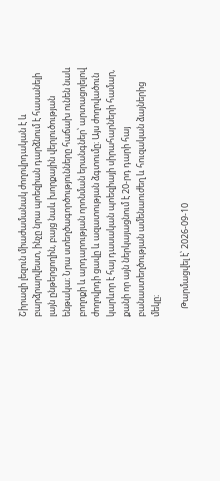Շիրազի լեզուն միաժամանակ ժողովրդական է և բարձրարվեստ, ինչը նրա պոեզիան դարձնում է հասանելի լայն ընթերցողին, բայց նաև խորքային վերլուծության ենթակա։ Նրա ստեղծագործությունները հաճախ ունեն նաև բողոքի և արդարության որոնման երանգներ՝ արտացոլելով ժողովրդի ցավը և ազատության ձգտումը։ Այս ժողովածուն կարևոր է հայ դասական պոեզիայի սիրահարների համար, քանի որ այն ներկայացնում է 20-րդ դարի հայ բանաստեղծության ամենաուժեղ և հուզական ձայներից մեկը։

    Թարմացվել է՝ 2026-09-10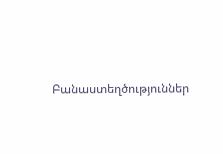Բանաստեղծություններ